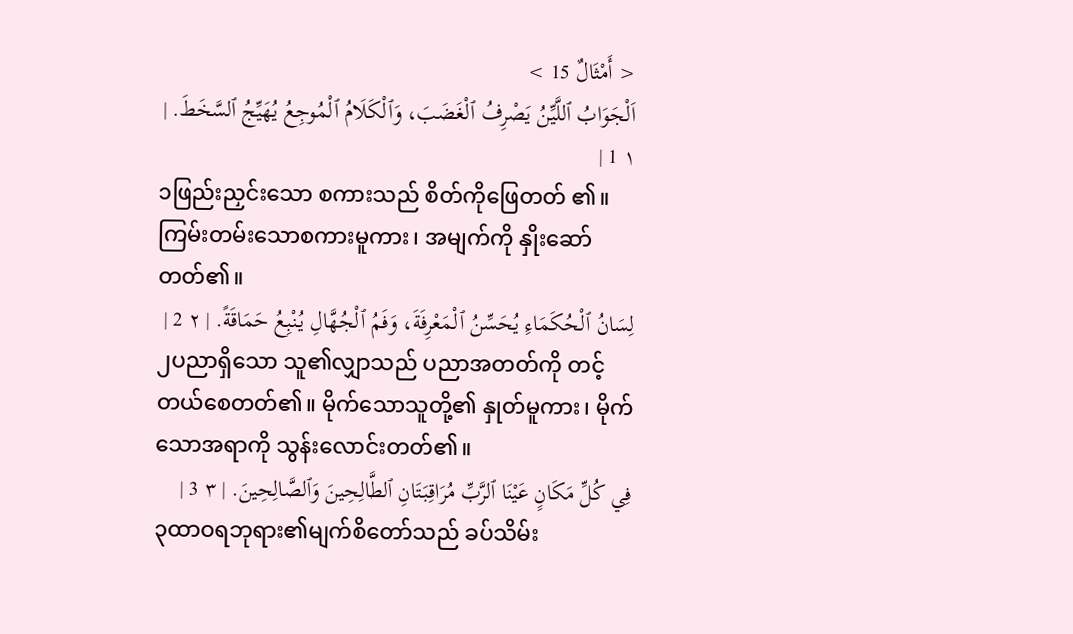< أَمْثَالٌ 15 >
اَلْجَوَابُ ٱللَّيِّنُ يَصْرِفُ ٱلْغَضَبَ، وَٱلْكَلَامُ ٱلْمُوجِعُ يُهَيِّجُ ٱلسَّخَطَ. | ١ 1 |
၁ဖြည်းညှင်းသော စကားသည် စိတ်ကိုဖြေတတ် ၏။ ကြမ်းတမ်းသောစကားမူကား၊ အမျက်ကို နှိုးဆော် တတ်၏။
لِسَانُ ٱلْحُكَمَاءِ يُحَسِّنُ ٱلْمَعْرِفَةَ، وَفَمُ ٱلْجُهَّالِ يُنْبِعُ حَمَاقَةً. | ٢ 2 |
၂ပညာရှိသော သူ၏လျှာသည် ပညာအတတ်ကို တင့်တယ်စေတတ်၏။ မိုက်သောသူတို့၏ နှုတ်မူကား၊ မိုက်သောအရာကို သွန်းလောင်းတတ်၏။
فِي كُلِّ مَكَانٍ عَيْنَا ٱلرَّبِّ مُرَاقِبَتَانِ ٱلطَّالِحِينَ وَٱلصَّالِحِينَ. | ٣ 3 |
၃ထာဝရဘုရား၏မျက်စိတော်သည် ခပ်သိမ်း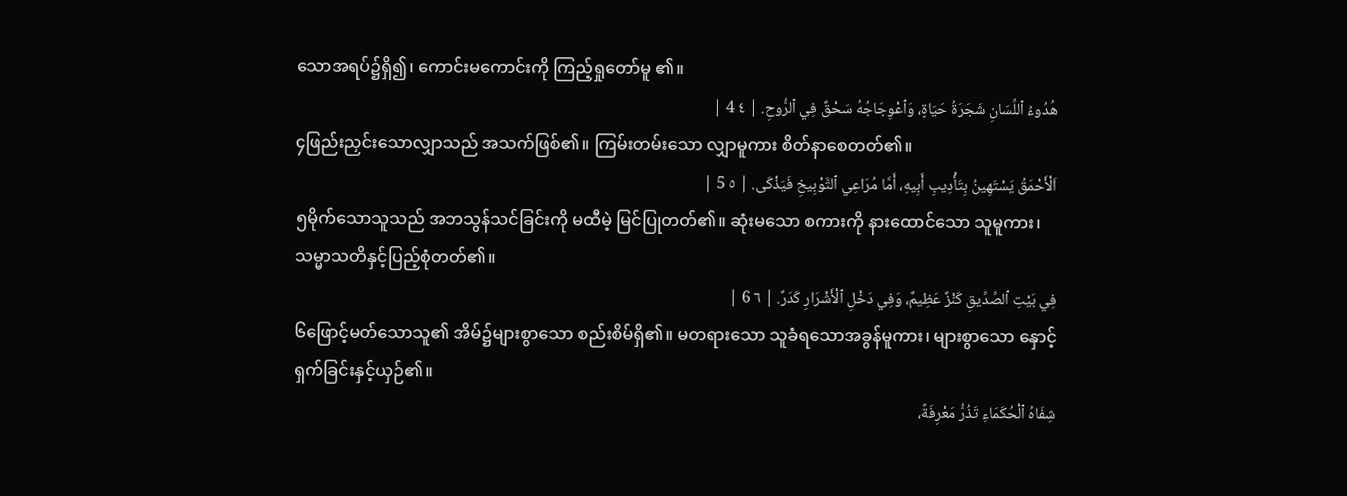သောအရပ်၌ရှိ၍၊ ကောင်းမကောင်းကို ကြည့်ရှုတော်မူ ၏။
هُدُوءُ ٱللِّسَانِ شَجَرَةُ حَيَاةٍ، وَٱعْوِجَاجُهُ سَحْقٌ فِي ٱلرُّوحِ. | ٤ 4 |
၄ဖြည်းညှင်းသောလျှာသည် အသက်ဖြစ်၏။ ကြမ်းတမ်းသော လျှာမူကား စိတ်နာစေတတ်၏။
اَلْأَحْمَقُ يَسْتَهِينُ بِتَأْدِيبِ أَبِيهِ، أَمَّا مُرَاعِي ٱلتَّوْبِيخِ فَيَذْكَى. | ٥ 5 |
၅မိုက်သောသူသည် အဘသွန်သင်ခြင်းကို မထီမဲ့ မြင်ပြုတတ်၏။ ဆုံးမသော စကားကို နားထောင်သော သူမူကား၊ သမ္မာသတိနှင့်ပြည့်စုံတတ်၏။
فِي بَيْتِ ٱلصِّدِّيقِ كَنْزٌ عَظِيمٌ، وَفِي دَخْلِ ٱلْأَشْرَارِ كَدَرٌ. | ٦ 6 |
၆ဖြောင့်မတ်သောသူ၏ အိမ်၌များစွာသော စည်းစိမ်ရှိ၏။ မတရားသော သူခံရသောအခွန်မူကား၊ များစွာသော နှောင့်ရှက်ခြင်းနှင့်ယှဉ်၏။
شِفَاهُ ٱلْحُكَمَاءِ تَذُرُّ مَعْرِفَةً،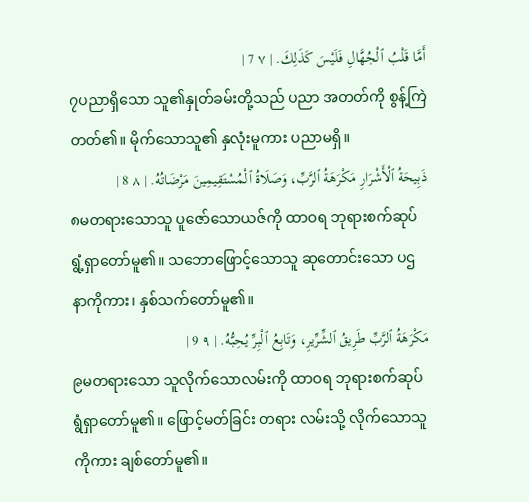أَمَّا قَلْبُ ٱلْجُهَّالِ فَلَيْسَ كَذَلِكَ. | ٧ 7 |
၇ပညာရှိသော သူ၏နှုတ်ခမ်းတို့သည် ပညာ အတတ်ကို စွန့်ကြဲတတ်၏။ မိုက်သောသူ၏ နှလုံးမူကား ပညာမရှိ။
ذَبِيحَةُ ٱلْأَشْرَارِ مَكْرَهَةُ ٱلرَّبِّ، وَصَلَاةُ ٱلْمُسْتَقِيمِينَ مَرْضَاتُهُ. | ٨ 8 |
၈မတရားသောသူ ပူဇော်သောယဇ်ကို ထာဝရ ဘုရားစက်ဆုပ် ရွံ့ရှာတော်မူ၏။ သဘောဖြောင့်သောသူ ဆုတောင်းသော ပဌနာကိုကား၊ နှစ်သက်တော်မူ၏။
مَكْرَهَةُ ٱلرَّبِّ طَرِيقُ ٱلشِّرِّيرِ، وَتَابِعُ ٱلْبِرِّ يُحِبُّهُ. | ٩ 9 |
၉မတရားသော သူလိုက်သောလမ်းကို ထာဝရ ဘုရားစက်ဆုပ်ရွံရှာတော်မူ၏။ ဖြောင့်မတ်ခြင်း တရား လမ်းသို့ လိုက်သောသူကိုကား ချစ်တော်မူ၏။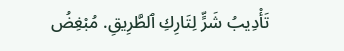تَأْدِيبُ شَرٍّ لِتَارِكِ ٱلطَّرِيقِ. مُبْغِضُ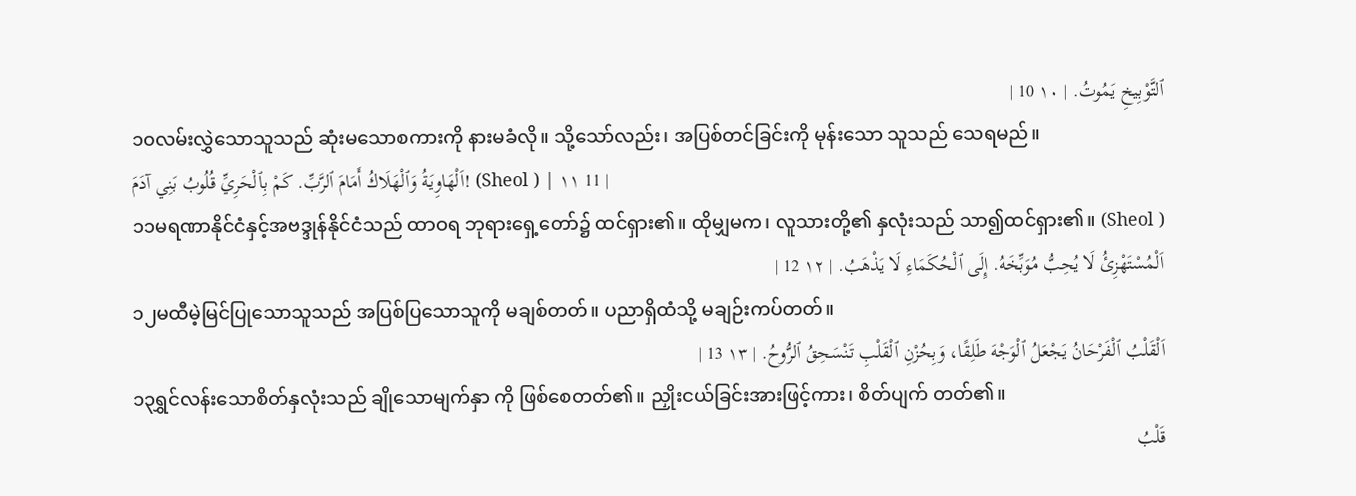ٱلتَّوْبِيخِ يَمُوتُ. | ١٠ 10 |
၁၀လမ်းလွှဲသောသူသည် ဆုံးမသောစကားကို နားမခံလို။ သို့သော်လည်း၊ အပြစ်တင်ခြင်းကို မုန်းသော သူသည် သေရမည်။
اَلْهَاوِيَةُ وَٱلْهَلَاكُ أَمَامَ ٱلرَّبِّ. كَمْ بِٱلْحَرِيِّ قُلُوبُ بَنِي آدَمَ! (Sheol ) | ١١ 11 |
၁၁မရဏာနိုင်ငံနှင့်အဗဒ္ဒုန်နိုင်ငံသည် ထာဝရ ဘုရားရှေ့တော်၌ ထင်ရှား၏။ ထိုမျှမက၊ လူသားတို့၏ နှလုံးသည် သာ၍ထင်ရှား၏။ (Sheol )
اَلْمُسْتَهْزِئُ لَا يُحِبُّ مُوَبِّخَهُ. إِلَى ٱلْحُكَمَاءِ لَا يَذْهَبُ. | ١٢ 12 |
၁၂မထီမဲ့မြင်ပြုသောသူသည် အပြစ်ပြသောသူကို မချစ်တတ်။ ပညာရှိထံသို့ မချဉ်းကပ်တတ်။
اَلْقَلْبُ ٱلْفَرْحَانُ يَجْعَلُ ٱلْوَجْهَ طَلِقًا، وَبِحُزْنِ ٱلْقَلْبِ تَنْسَحِقُ ٱلرُّوحُ. | ١٣ 13 |
၁၃ရွှင်လန်းသောစိတ်နှလုံးသည် ချိုသောမျက်နှာ ကို ဖြစ်စေတတ်၏။ ညှိုးငယ်ခြင်းအားဖြင့်ကား၊ စိတ်ပျက် တတ်၏။
قَلْبُ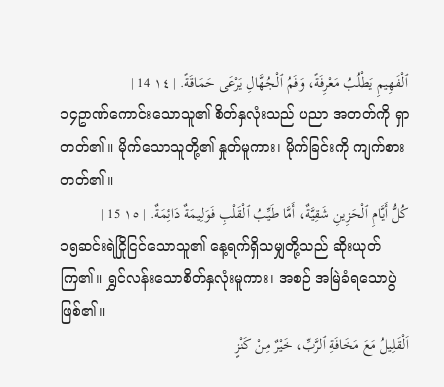ٱلْفَهِيمِ يَطْلُبُ مَعْرِفَةً، وَفَمُ ٱلْجُهَّالِ يَرْعَى حَمَاقَةً. | ١٤ 14 |
၁၄ဥာဏ်ကောင်းသောသူ၏ စိတ်နှလုံးသည် ပညာ အတတ်ကို ရှာတတ်၏။ မိုက်သောသူတို့၏ နှုတ်မူကား၊ မိုက်ခြင်းကို ကျက်စားတတ်၏။
كُلُّ أَيَّامِ ٱلْحَزِينِ شَقِيَّةٌ، أَمَّا طَيِّبُ ٱلْقَلْبِ فَوَلِيمَةٌ دَائِمَةٌ. | ١٥ 15 |
၁၅ဆင်းရဲငြိုငြင်သောသူ၏ နေ့ရက်ရှိသမျှတို့သည် ဆိုးယုတ်ကြ၏။ ရွှင်လန်းသောစိတ်နှလုံးမူကား၊ အစဉ် အမြဲခံရသောပွဲဖြစ်၏။
اَلْقَلِيلُ مَعَ مَخَافَةِ ٱلرَّبِّ، خَيْرٌ مِنْ كَنْزٍ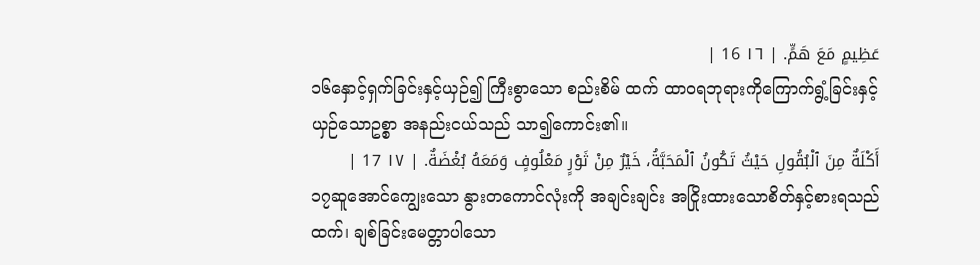عَظِيمٍ مَعَ هَمٍّ. | ١٦ 16 |
၁၆နှောင့်ရှက်ခြင်းနှင့်ယှဉ်၍ ကြီးစွာသော စည်းစိမ် ထက် ထာဝရဘုရားကိုကြောက်ရွံ့ခြင်းနှင့် ယှဉ်သောဥစ္စာ အနည်းငယ်သည် သာ၍ကောင်း၏။
أَكْلَةٌ مِنَ ٱلْبُقُولِ حَيْثُ تَكُونُ ٱلْمَحَبَّةُ، خَيْرٌ مِنْ ثَوْرٍ مَعْلُوفٍ وَمَعَهُ بُغْضَةٌ. | ١٧ 17 |
၁၇ဆူအောင်ကျွေးသော နွားတကောင်လုံးကို အချင်းချင်း အငြိုးထားသောစိတ်နှင့်စားရသည်ထက်၊ ချစ်ခြင်းမေတ္တာပါသော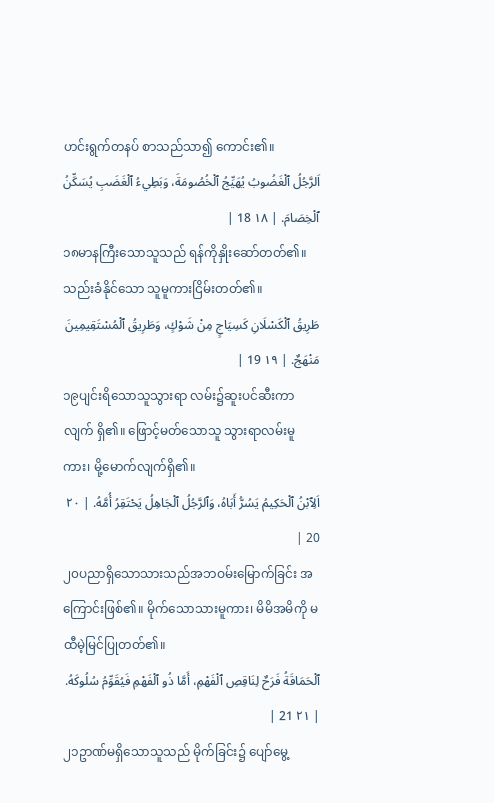ဟင်းရွက်တနပ် စာသည်သာ၍ ကောင်း၏။
اَلرَّجُلُ ٱلْغَضُوبُ يُهَيِّجُ ٱلْخُصُومَةَ، وَبَطِيءُ ٱلْغَضَبِ يُسَكِّنُ ٱلْخِصَامَ. | ١٨ 18 |
၁၈မာနကြီးသောသူသည် ရန်ကိုနှိုးဆော်တတ်၏။ သည်းခံနိုင်သော သူမူကားငြိမ်းတတ်၏။
طَرِيقُ ٱلْكَسْلَانِ كَسِيَاجٍ مِنْ شَوْكٍ، وَطَرِيقُ ٱلْمُسْتَقِيمِينَ مَنْهَجٌ. | ١٩ 19 |
၁၉ပျင်းရိသောသူသွားရာ လမ်း၌ဆူးပင်ဆီးကာ လျက် ရှိ၏။ ဖြောင့်မတ်သောသူ သွားရာလမ်းမူကား၊ မို့မောက်လျက်ရှိ၏။
اَلِٱبْنُ ٱلْحَكِيمُ يَسُرُّ أَبَاهُ، وَٱلرَّجُلُ ٱلْجَاهِلُ يَحْتَقِرُ أُمَّهُ. | ٢٠ 20 |
၂၀ပညာရှိသောသားသည်အဘဝမ်းမြောက်ခြင်း အကြောင်းဖြစ်၏။ မိုက်သောသားမူကား၊ မိမိအမိကို မထီမဲ့မြင်ပြုတတ်၏။
ٱلْحَمَاقَةُ فَرَحٌ لِنَاقِصِ ٱلْفَهْمِ، أَمَّا ذُو ٱلْفَهْمِ فَيُقَوِّمُ سُلُوكَهُ. | ٢١ 21 |
၂၁ဥာဏ်မရှိသောသူသည် မိုက်ခြင်း၌ ပျော်မွေ့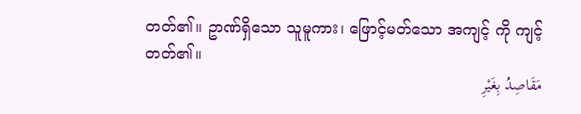တတ်၏။ ဥာဏ်ရှိသော သူမူကား၊ ဖြောင့်မတ်သော အကျင့် ကို ကျင့်တတ်၏။
مَقَاصِدُ بِغَيْرِ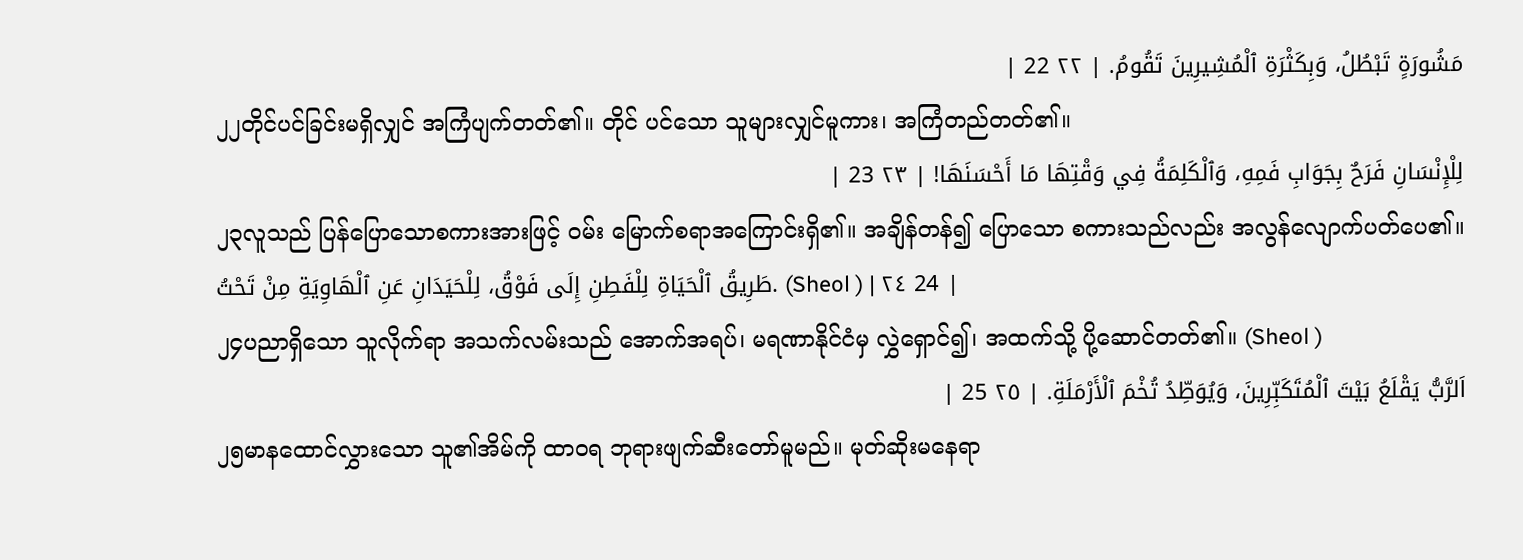مَشُورَةٍ تَبْطُلُ، وَبِكَثْرَةِ ٱلْمُشِيرِينَ تَقُومُ. | ٢٢ 22 |
၂၂တိုင်ပင်ခြင်းမရှိလျှင် အကြံပျက်တတ်၏။ တိုင် ပင်သော သူများလျှင်မူကား၊ အကြံတည်တတ်၏။
لِلْإِنْسَانِ فَرَحٌ بِجَوَابِ فَمِهِ، وَٱلْكَلِمَةُ فِي وَقْتِهَا مَا أَحْسَنَهَا! | ٢٣ 23 |
၂၃လူသည် ပြန်ပြောသောစကားအားဖြင့် ဝမ်း မြောက်စရာအကြောင်းရှိ၏။ အချိန်တန်၍ ပြောသော စကားသည်လည်း အလွန်လျောက်ပတ်ပေ၏။
طَرِيقُ ٱلْحَيَاةِ لِلْفَطِنِ إِلَى فَوْقُ، لِلْحَيَدَانِ عَنِ ٱلْهَاوِيَةِ مِنْ تَحْتُ. (Sheol ) | ٢٤ 24 |
၂၄ပညာရှိသော သူလိုက်ရာ အသက်လမ်းသည် အောက်အရပ်၊ မရဏာနိုင်ငံမှ လွှဲရှောင်၍၊ အထက်သို့ ပို့ဆောင်တတ်၏။ (Sheol )
اَلرَّبُّ يَقْلَعُ بَيْتَ ٱلْمُتَكَبِّرِينَ، وَيُوَطِّدُ تُخْمَ ٱلْأَرْمَلَةِ. | ٢٥ 25 |
၂၅မာနထောင်လွှားသော သူ၏အိမ်ကို ထာဝရ ဘုရားဖျက်ဆီးတော်မူမည်။ မုတ်ဆိုးမနေရာ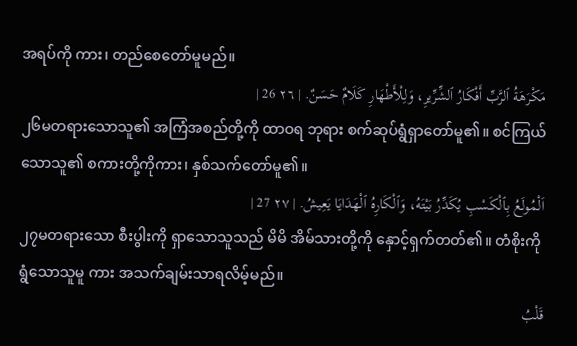အရပ်ကို ကား၊ တည်စေတော်မူမည်။
مَكْرَهَةُ ٱلرَّبِّ أَفْكَارُ ٱلشِّرِّيرِ، وَلِلْأَطْهَارِ كَلَامٌ حَسَنٌ. | ٢٦ 26 |
၂၆မတရားသောသူ၏ အကြံအစည်တို့ကို ထာဝရ ဘုရား စက်ဆုပ်ရွံရှာတော်မူ၏။ စင်ကြယ်သောသူ၏ စကားတို့ကိုကား၊ နှစ်သက်တော်မူ၏။
اَلْمُولَعُ بِٱلْكَسْبِ يُكَدِّرُ بَيْتَهُ، وَٱلْكَارِهُ ٱلْهَدَايَا يَعِيشُ. | ٢٧ 27 |
၂၇မတရားသော စီးပွါးကို ရှာသောသူသည် မိမိ အိမ်သားတို့ကို နှောင့်ရှက်တတ်၏။ တံစိုးကိုရွံသောသူမူ ကား အသက်ချမ်းသာရလိမ့်မည်။
قَلْبُ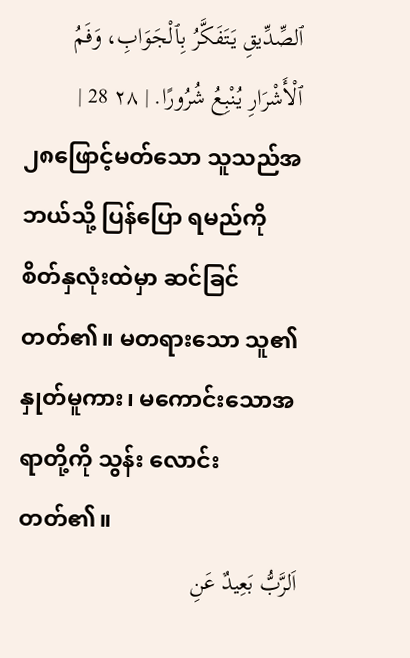ٱلصِّدِّيقِ يَتَفَكَّرُ بِٱلْجَوَابِ، وَفَمُ ٱلْأَشْرَارِ يُنْبِعُ شُرُورًا. | ٢٨ 28 |
၂၈ဖြောင့်မတ်သော သူသည်အဘယ်သို့ ပြန်ပြော ရမည်ကို စိတ်နှလုံးထဲမှာ ဆင်ခြင်တတ်၏။ မတရားသော သူ၏နှုတ်မူကား၊ မကောင်းသောအရာတို့ကို သွန်း လောင်းတတ်၏။
اَلرَّبُّ بَعِيدٌ عَنِ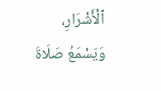ٱلْأَشْرَارِ، وَيَسْمَعُ صَلَاةَ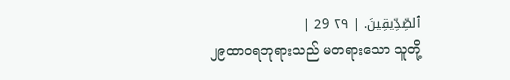ٱلصِّدِّيقِينَ. | ٢٩ 29 |
၂၉ထာဝရဘုရားသည် မတရားသော သူတို့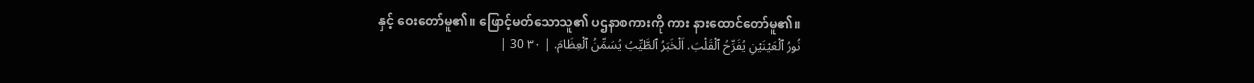နှင့် ဝေးတော်မူ၏။ ဖြောင့်မတ်သောသူ၏ ပဌနာစကားကို ကား နားထောင်တော်မူ၏။
نُورُ ٱلْعَيْنَيْنِ يُفَرِّحُ ٱلْقَلْبَ. اَلْخَبَرُ ٱلطَّيِّبُ يُسَمِّنُ ٱلْعِظَامَ. | ٣٠ 30 |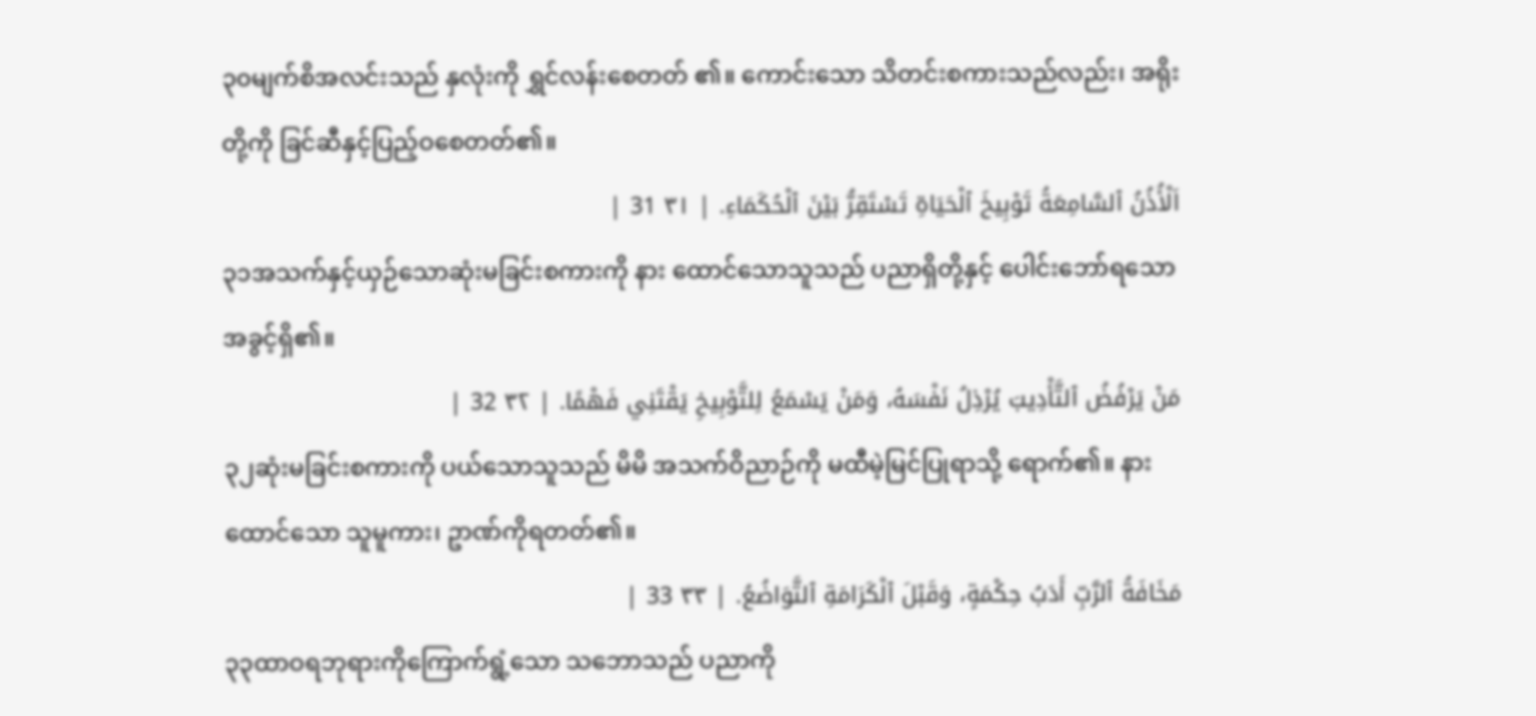၃၀မျက်စိအလင်းသည် နှလုံးကို ရွှင်လန်းစေတတ် ၏။ ကောင်းသော သိတင်းစကားသည်လည်း၊ အရိုးတို့ကို ခြင်ဆီနှင့်ပြည့်ဝစေတတ်၏။
اَلْأُذُنُ ٱلسَّامِعَةُ تَوْبِيخَ ٱلْحَيَاةِ تَسْتَقِرُّ بَيْنَ ٱلْحُكَمَاءِ. | ٣١ 31 |
၃၁အသက်နှင့်ယှဉ်သောဆုံးမခြင်းစကားကို နား ထောင်သောသူသည် ပညာရှိတို့နှင့် ပေါင်းဘော်ရသော အခွင့်ရှိ၏။
مَنْ يَرْفُضُ ٱلتَّأْدِيبَ يُرْذِلُ نَفْسَهُ، وَمَنْ يَسْمَعُ لِلتَّوْبِيخِ يَقْتَنِي فَهْمًا. | ٣٢ 32 |
၃၂ဆုံးမခြင်းစကားကို ပယ်သောသူသည် မိမိ အသက်ဝိညာဉ်ကို မထီမဲ့မြင်ပြုရာသို့ ရောက်၏။ နား ထောင်သော သူမူကား၊ ဥာဏ်ကိုရတတ်၏။
مَخَافَةُ ٱلرَّبِّ أَدَبُ حِكْمَةٍ، وَقَبْلَ ٱلْكَرَامَةِ ٱلتَّوَاضُعُ. | ٣٣ 33 |
၃၃ထာဝရဘုရားကိုကြောက်ရွံ့သော သဘောသည် ပညာကို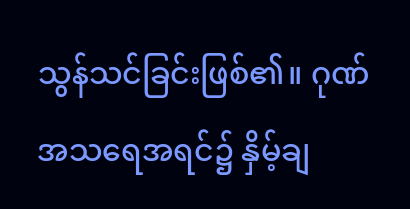သွန်သင်ခြင်းဖြစ်၏။ ဂုဏ်အသရေအရင်၌ နှိမ့်ချ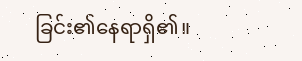ခြင်း၏နေရာရှိ၏။